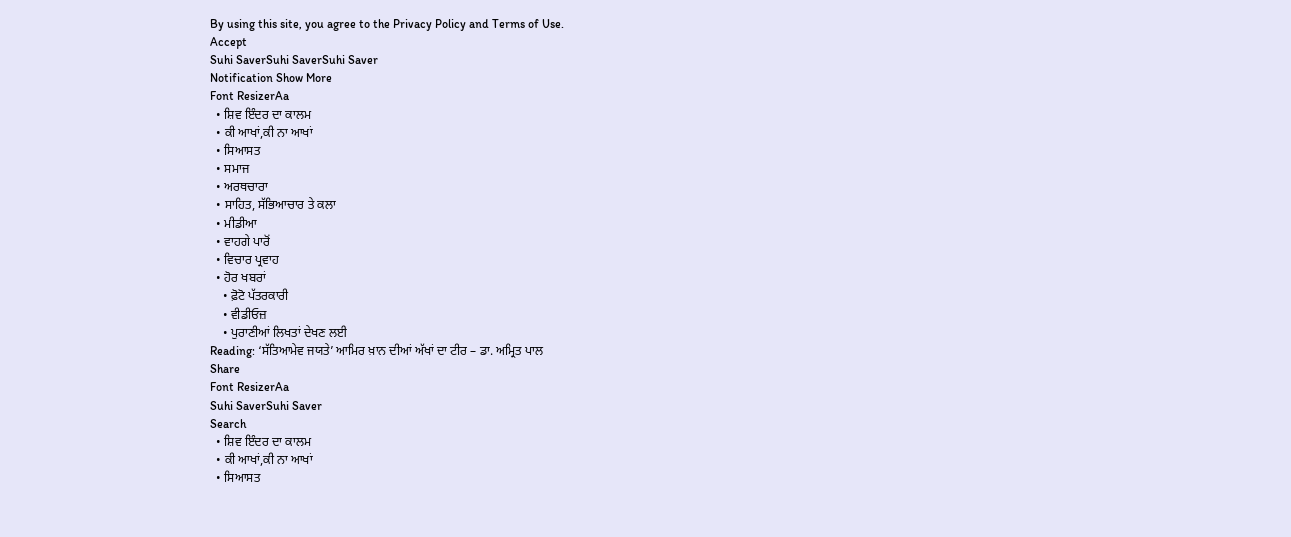By using this site, you agree to the Privacy Policy and Terms of Use.
Accept
Suhi SaverSuhi SaverSuhi Saver
Notification Show More
Font ResizerAa
  • ਸ਼ਿਵ ਇੰਦਰ ਦਾ ਕਾਲਮ
  • ਕੀ ਆਖਾਂ,ਕੀ ਨਾ ਆਖਾਂ
  • ਸਿਆਸਤ
  • ਸਮਾਜ
  • ਅਰਥਚਾਰਾ
  • ਸਾਹਿਤ, ਸੱਭਿਆਚਾਰ ਤੇ ਕਲਾ
  • ਮੀਡੀਆ
  • ਵਾਹਗੇ ਪਾਰੋਂ
  • ਵਿਚਾਰ ਪ੍ਰਵਾਹ
  • ਹੋਰ ਖਬਰਾਂ
    • ਫ਼ੋਟੋ ਪੱਤਰਕਾਰੀ
    • ਵੀਡੀਓਜ਼
    • ਪੁਰਾਣੀਆਂ ਲਿਖਤਾਂ ਦੇਖਣ ਲਈ
Reading: ‘ਸੱਤਿਆਮੇਵ ਜਯਤੇ’ ਆਮਿਰ ਖ਼ਾਨ ਦੀਆਂ ਅੱਖਾਂ ਦਾ ਟੀਰ – ਡਾ. ਅਮ੍ਰਿਤ ਪਾਲ
Share
Font ResizerAa
Suhi SaverSuhi Saver
Search
  • ਸ਼ਿਵ ਇੰਦਰ ਦਾ ਕਾਲਮ
  • ਕੀ ਆਖਾਂ,ਕੀ ਨਾ ਆਖਾਂ
  • ਸਿਆਸਤ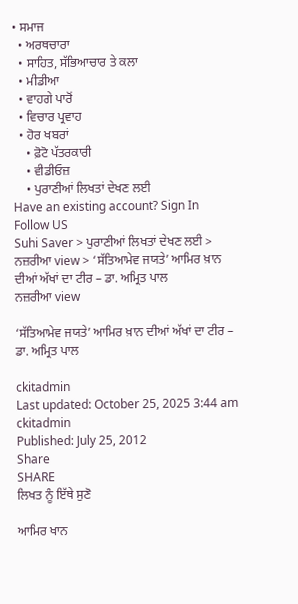• ਸਮਾਜ
  • ਅਰਥਚਾਰਾ
  • ਸਾਹਿਤ, ਸੱਭਿਆਚਾਰ ਤੇ ਕਲਾ
  • ਮੀਡੀਆ
  • ਵਾਹਗੇ ਪਾਰੋਂ
  • ਵਿਚਾਰ ਪ੍ਰਵਾਹ
  • ਹੋਰ ਖਬਰਾਂ
    • ਫ਼ੋਟੋ ਪੱਤਰਕਾਰੀ
    • ਵੀਡੀਓਜ਼
    • ਪੁਰਾਣੀਆਂ ਲਿਖਤਾਂ ਦੇਖਣ ਲਈ
Have an existing account? Sign In
Follow US
Suhi Saver > ਪੁਰਾਣੀਆਂ ਲਿਖਤਾਂ ਦੇਖਣ ਲਈ > ਨਜ਼ਰੀਆ view > ‘ਸੱਤਿਆਮੇਵ ਜਯਤੇ’ ਆਮਿਰ ਖ਼ਾਨ ਦੀਆਂ ਅੱਖਾਂ ਦਾ ਟੀਰ – ਡਾ. ਅਮ੍ਰਿਤ ਪਾਲ
ਨਜ਼ਰੀਆ view

‘ਸੱਤਿਆਮੇਵ ਜਯਤੇ’ ਆਮਿਰ ਖ਼ਾਨ ਦੀਆਂ ਅੱਖਾਂ ਦਾ ਟੀਰ – ਡਾ. ਅਮ੍ਰਿਤ ਪਾਲ

ckitadmin
Last updated: October 25, 2025 3:44 am
ckitadmin
Published: July 25, 2012
Share
SHARE
ਲਿਖਤ ਨੂੰ ਇੱਥੇ ਸੁਣੋ

ਆਮਿਰ ਖਾਨ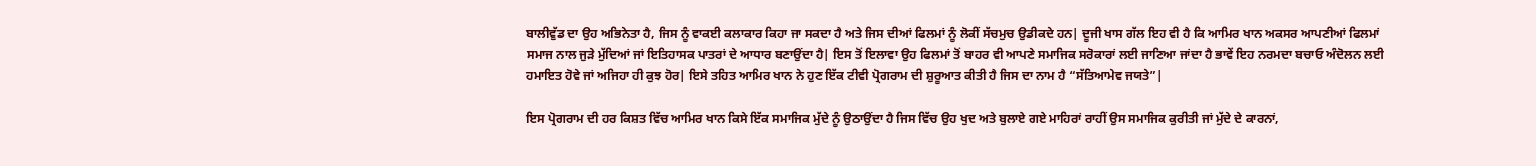ਬਾਲੀਵੁੱਡ ਦਾ ਉਹ ਅਭਿਨੇਤਾ ਹੈ, ਜਿਸ ਨੂੰ ਵਾਕਈ ਕਲਾਕਾਰ ਕਿਹਾ ਜਾ ਸਕਦਾ ਹੈ ਅਤੇ ਜਿਸ ਦੀਆਂ ਫਿਲਮਾਂ ਨੂੰ ਲੋਕੀਂ ਸੱਚਮੁਚ ਉਡੀਕਦੇ ਹਨ| ਦੂਜੀ ਖਾਸ ਗੱਲ ਇਹ ਵੀ ਹੈ ਕਿ ਆਮਿਰ ਖਾਨ ਅਕਸਰ ਆਪਣੀਆਂ ਫਿਲਮਾਂ ਸਮਾਜ ਨਾਲ ਜੁੜੇ ਮੁੱਦਿਆਂ ਜਾਂ ਇਤਿਹਾਸਕ ਪਾਤਰਾਂ ਦੇ ਆਧਾਰ ਬਣਾਉਂਦਾ ਹੈ| ਇਸ ਤੋਂ ਇਲਾਵਾ ਉਹ ਫਿਲਮਾਂ ਤੋਂ ਬਾਹਰ ਵੀ ਆਪਣੇ ਸਮਾਜਿਕ ਸਰੋਕਾਰਾਂ ਲਈ ਜਾਣਿਆ ਜਾਂਦਾ ਹੈ ਭਾਵੇਂ ਇਹ ਨਰਮਦਾ ਬਚਾਓ ਅੰਦੋਲਨ ਲਈ ਹਮਾਇਤ ਹੋਵੇ ਜਾਂ ਅਜਿਹਾ ਹੀ ਕੁਝ ਹੋਰ| ਇਸੇ ਤਹਿਤ ਆਮਿਰ ਖਾਨ ਨੇ ਹੁਣ ਇੱਕ ਟੀਵੀ ਪ੍ਰੋਗਰਾਮ ਦੀ ਸ਼ੁਰੂਆਤ ਕੀਤੀ ਹੈ ਜਿਸ ਦਾ ਨਾਮ ਹੈ “ਸੱਤਿਆਮੇਵ ਜਯਤੇ”|

ਇਸ ਪ੍ਰੋਗਰਾਮ ਦੀ ਹਰ ਕਿਸ਼ਤ ਵਿੱਚ ਆਮਿਰ ਖਾਨ ਕਿਸੇ ਇੱਕ ਸਮਾਜਿਕ ਮੁੱਦੇ ਨੂੰ ਉਠਾਉਂਦਾ ਹੈ ਜਿਸ ਵਿੱਚ ਉਹ ਖੁਦ ਅਤੇ ਬੁਲਾਏ ਗਏ ਮਾਹਿਰਾਂ ਰਾਹੀਂ ਉਸ ਸਮਾਜਿਕ ਕੁਰੀਤੀ ਜਾਂ ਮੁੱਦੇ ਦੇ ਕਾਰਨਾਂ,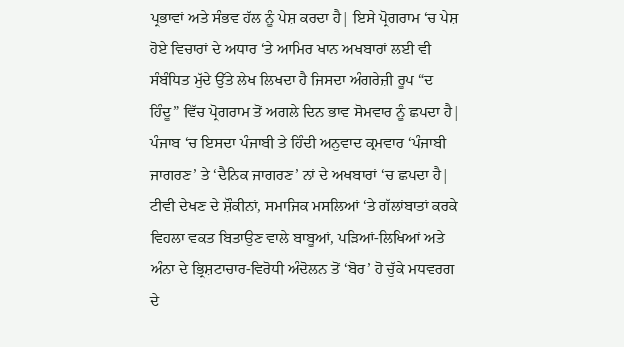ਪ੍ਰਭਾਵਾਂ ਅਤੇ ਸੰਭਵ ਹੱਲ ਨੂੰ ਪੇਸ਼ ਕਰਦਾ ਹੈ| ਇਸੇ ਪ੍ਰੋਗਰਾਮ ‘ਚ ਪੇਸ਼ ਹੋਏ ਵਿਚਾਰਾਂ ਦੇ ਅਧਾਰ ‘ਤੇ ਆਮਿਰ ਖਾਨ ਅਖਬਾਰਾਂ ਲਈ ਵੀ ਸੰਬੰਧਿਤ ਮੁੱਦੇ ਉੱਤੇ ਲੇਖ ਲਿਖਦਾ ਹੈ ਜਿਸਦਾ ਅੰਗਰੇਜ਼ੀ ਰੂਪ “ਦ ਹਿੰਦੂ” ਵਿੱਚ ਪ੍ਰੋਗਰਾਮ ਤੋਂ ਅਗਲੇ ਦਿਨ ਭਾਵ ਸੋਮਵਾਰ ਨੂੰ ਛਪਦਾ ਹੈ| ਪੰਜਾਬ ‘ਚ ਇਸਦਾ ਪੰਜਾਬੀ ਤੇ ਹਿੰਦੀ ਅਨੁਵਾਦ ਕ੍ਰਮਵਾਰ ‘ਪੰਜਾਬੀ ਜਾਗਰਣ’ ਤੇ ‘ਦੈਨਿਕ ਜਾਗਰਣ’ ਨਾਂ ਦੇ ਅਖਬਾਰਾਂ ‘ਚ ਛਪਦਾ ਹੈ| ਟੀਵੀ ਦੇਖਣ ਦੇ ਸ਼ੌਕੀਨਾਂ, ਸਮਾਜਿਕ ਮਸਲਿਆਂ ‘ਤੇ ਗੱਲਾਂਬਾਤਾਂ ਕਰਕੇ ਵਿਹਲਾ ਵਕਤ ਬਿਤਾਉਣ ਵਾਲੇ ਬਾਬੂਆਂ, ਪੜਿਆਂ-ਲਿਖਿਆਂ ਅਤੇ ਅੰਨਾ ਦੇ ਭ੍ਰਿਸ਼ਟਾਚਾਰ-ਵਿਰੋਧੀ ਅੰਦੋਲਨ ਤੋਂ ‘ਬੋਰ’ ਹੋ ਚੁੱਕੇ ਮਧਵਰਗ ਦੇ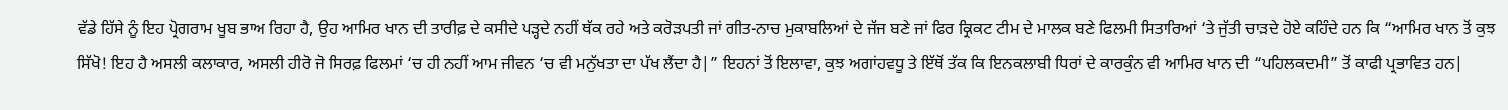ਵੱਡੇ ਹਿੱਸੇ ਨੂੰ ਇਹ ਪ੍ਰੋਗਰਾਮ ਖੂਬ ਭਾਅ ਰਿਹਾ ਹੈ, ਉਹ ਆਮਿਰ ਖਾਨ ਦੀ ਤਾਰੀਫ਼ ਦੇ ਕਸੀਦੇ ਪੜ੍ਹਦੇ ਨਹੀਂ ਥੱਕ ਰਹੇ ਅਤੇ ਕਰੋੜਪਤੀ ਜਾਂ ਗੀਤ-ਨਾਚ ਮੁਕਾਬਲਿਆਂ ਦੇ ਜੱਜ ਬਣੇ ਜਾਂ ਫਿਰ ਕ੍ਰਿਕਟ ਟੀਮ ਦੇ ਮਾਲਕ ਬਣੇ ਫਿਲਮੀ ਸਿਤਾਰਿਆਂ ‘ਤੇ ਜੁੱਤੀ ਚਾੜਦੇ ਹੋਏ ਕਹਿੰਦੇ ਹਨ ਕਿ “ਆਮਿਰ ਖਾਨ ਤੋਂ ਕੁਝ ਸਿੱਖੋ! ਇਹ ਹੈ ਅਸਲੀ ਕਲਾਕਾਰ, ਅਸਲੀ ਹੀਰੋ ਜੋ ਸਿਰਫ਼ ਫਿਲਮਾਂ ‘ਚ ਹੀ ਨਹੀਂ ਆਮ ਜੀਵਨ ‘ਚ ਵੀ ਮਨੁੱਖਤਾ ਦਾ ਪੱਖ ਲੈਂਦਾ ਹੈ|” ਇਹਨਾਂ ਤੋਂ ਇਲਾਵਾ, ਕੁਝ ਅਗਾਂਹਵਧੂ ਤੇ ਇੱਥੋਂ ਤੱਕ ਕਿ ਇਨਕਲਾਬੀ ਧਿਰਾਂ ਦੇ ਕਾਰਕੁੰਨ ਵੀ ਆਮਿਰ ਖਾਨ ਦੀ “ਪਹਿਲਕਦਮੀ” ਤੋਂ ਕਾਫੀ ਪ੍ਰਭਾਵਿਤ ਹਨ|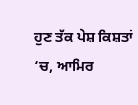ਹੁਣ ਤੱਕ ਪੇਸ਼ ਕਿਸ਼ਤਾਂ ‘ਚ, ਆਮਿਰ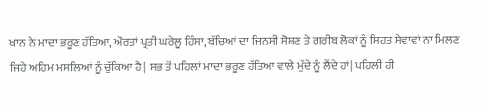ਖਾਨ ਨੇ ਮਾਦਾ ਭਰੂਣ ਹੱਤਿਆ, ਔਰਤਾਂ ਪ੍ਰਤੀ ਘਰੇਲੂ ਹਿੰਸਾ, ਬੱਚਿਆਂ ਦਾ ਜਿਨਸੀ ਸੋਸ਼ਣ ਤੇ ਗਰੀਬ ਲੋਕਾਂ ਨੂੰ ਸਿਹਤ ਸੇਵਾਵਾਂ ਨਾ ਮਿਲਣ ਜਿਹੇ ਅਹਿਮ ਮਸਲਿਆਂ ਨੂੰ ਚੁੱਕਿਆ ਹੈ| ਸਭ ਤੋਂ ਪਹਿਲਾਂ ਮਾਦਾ ਭਰੂਣ ਹੱਤਿਆ ਵਾਲੇ ਮੁੱਦੇ ਨੂੰ ਲੈਂਦੇ ਹਾਂ| ਪਹਿਲੀ ਹੀ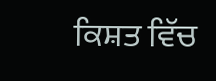ਕਿਸ਼ਤ ਵਿੱਚ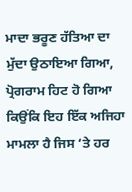ਮਾਦਾ ਭਰੂਣ ਹੱਤਿਆ ਦਾ ਮੁੱਦਾ ਉਠਾਇਆ ਗਿਆ, ਪ੍ਰੋਗਰਾਮ ਹਿਟ ਹੋ ਗਿਆ ਕਿਉਂਕਿ ਇਹ ਇੱਕ ਅਜਿਹਾ ਮਾਮਲਾ ਹੈ ਜਿਸ ‘ਤੇ ਹਰ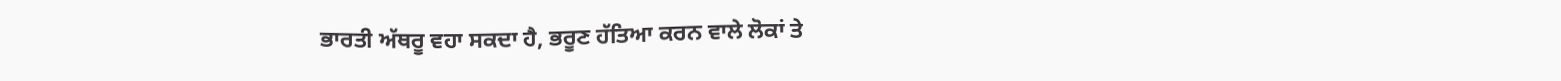ਭਾਰਤੀ ਅੱਥਰੂ ਵਹਾ ਸਕਦਾ ਹੈ, ਭਰੂਣ ਹੱਤਿਆ ਕਰਨ ਵਾਲੇ ਲੋਕਾਂ ਤੇ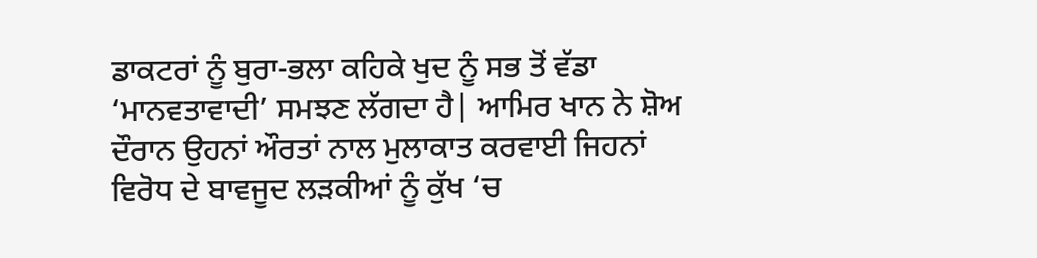ਡਾਕਟਰਾਂ ਨੂੰ ਬੁਰਾ-ਭਲਾ ਕਹਿਕੇ ਖੁਦ ਨੂੰ ਸਭ ਤੋਂ ਵੱਡਾ ‘ਮਾਨਵਤਾਵਾਦੀ’ ਸਮਝਣ ਲੱਗਦਾ ਹੈ| ਆਮਿਰ ਖਾਨ ਨੇ ਸ਼ੋਅ ਦੌਰਾਨ ਉਹਨਾਂ ਔਰਤਾਂ ਨਾਲ ਮੁਲਾਕਾਤ ਕਰਵਾਈ ਜਿਹਨਾਂ ਵਿਰੋਧ ਦੇ ਬਾਵਜੂਦ ਲੜਕੀਆਂ ਨੂੰ ਕੁੱਖ ‘ਚ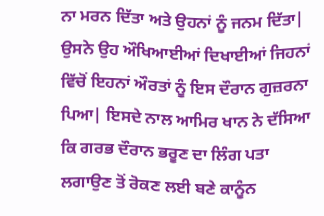ਨਾ ਮਰਨ ਦਿੱਤਾ ਅਤੇ ਉਹਨਾਂ ਨੂੰ ਜਨਮ ਦਿੱਤਾ| ਉਸਨੇ ਉਹ ਔਖਿਆਈਆਂ ਦਿਖਾਈਆਂ ਜਿਹਨਾਂ ਵਿੱਚੋਂ ਇਹਨਾਂ ਔਰਤਾਂ ਨੂੰ ਇਸ ਦੌਰਾਨ ਗੁਜ਼ਰਨਾ ਪਿਆ| ਇਸਦੇ ਨਾਲ ਆਮਿਰ ਖਾਨ ਨੇ ਦੱਸਿਆ ਕਿ ਗਰਭ ਦੌਰਾਨ ਭਰੂਣ ਦਾ ਲਿੰਗ ਪਤਾ ਲਗਾਉਣ ਤੋਂ ਰੋਕਣ ਲਈ ਬਣੇ ਕਾਨੂੰਨ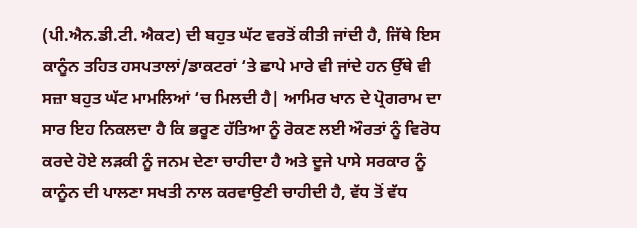(ਪੀ.ਐਨ.ਡੀ.ਟੀ. ਐਕਟ) ਦੀ ਬਹੁਤ ਘੱਟ ਵਰਤੋਂ ਕੀਤੀ ਜਾਂਦੀ ਹੈ, ਜਿੱਥੇ ਇਸ ਕਾਨੂੰਨ ਤਹਿਤ ਹਸਪਤਾਲਾਂ/ਡਾਕਟਰਾਂ ‘ਤੇ ਛਾਪੇ ਮਾਰੇ ਵੀ ਜਾਂਦੇ ਹਨ ਉੱਥੇ ਵੀ ਸਜ਼ਾ ਬਹੁਤ ਘੱਟ ਮਾਮਲਿਆਂ ‘ਚ ਮਿਲਦੀ ਹੈ| ਆਮਿਰ ਖਾਨ ਦੇ ਪ੍ਰੋਗਰਾਮ ਦਾ ਸਾਰ ਇਹ ਨਿਕਲਦਾ ਹੈ ਕਿ ਭਰੂਣ ਹੱਤਿਆ ਨੂੰ ਰੋਕਣ ਲਈ ਔਰਤਾਂ ਨੂੰ ਵਿਰੋਧ ਕਰਦੇ ਹੋਏ ਲੜਕੀ ਨੂੰ ਜਨਮ ਦੇਣਾ ਚਾਹੀਦਾ ਹੈ ਅਤੇ ਦੂਜੇ ਪਾਸੇ ਸਰਕਾਰ ਨੂੰ ਕਾਨੂੰਨ ਦੀ ਪਾਲਣਾ ਸਖਤੀ ਨਾਲ ਕਰਵਾਉਣੀ ਚਾਹੀਦੀ ਹੈ, ਵੱਧ ਤੋਂ ਵੱਧ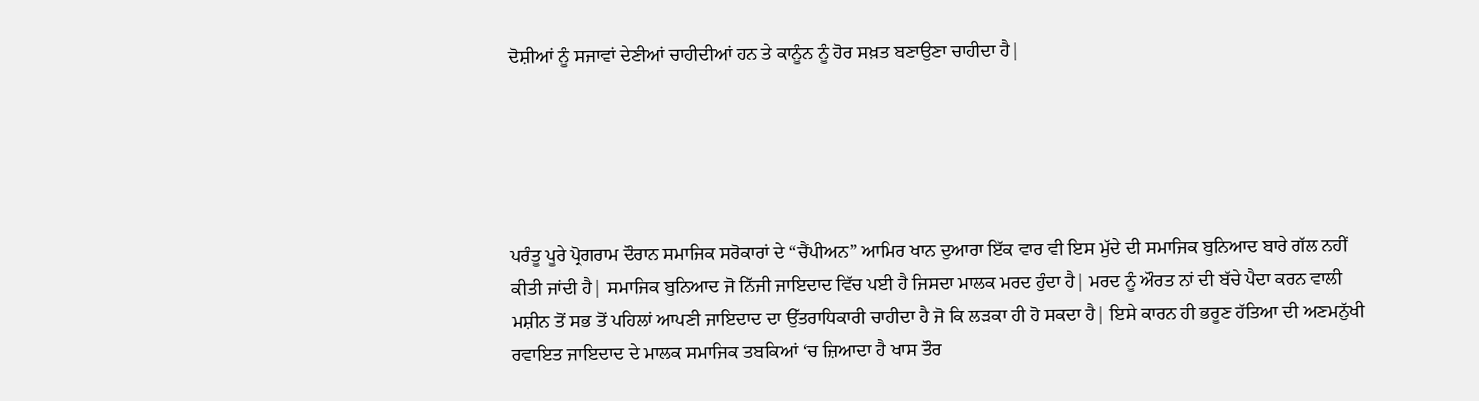ਦੋਸ਼ੀਆਂ ਨੂੰ ਸਜਾਵਾਂ ਦੇਣੀਆਂ ਚਾਹੀਦੀਆਂ ਹਨ ਤੇ ਕਾਨੂੰਨ ਨੂੰ ਹੋਰ ਸਖ਼ਤ ਬਣਾਉਣਾ ਚਾਹੀਦਾ ਹੈ|





ਪਰੰਤੂ ਪੂਰੇ ਪ੍ਰੋਗਰਾਮ ਦੌਰਾਨ ਸਮਾਜਿਕ ਸਰੋਕਾਰਾਂ ਦੇ “ਚੈਂਪੀਅਨ” ਆਮਿਰ ਖਾਨ ਦੁਆਰਾ ਇੱਕ ਵਾਰ ਵੀ ਇਸ ਮੁੱਦੇ ਦੀ ਸਮਾਜਿਕ ਬੁਨਿਆਦ ਬਾਰੇ ਗੱਲ ਨਹੀਂ ਕੀਤੀ ਜਾਂਦੀ ਹੈ| ਸਮਾਜਿਕ ਬੁਨਿਆਦ ਜੋ ਨਿੱਜੀ ਜਾਇਦਾਦ ਵਿੱਚ ਪਈ ਹੈ ਜਿਸਦਾ ਮਾਲਕ ਮਰਦ ਹੁੰਦਾ ਹੈ| ਮਰਦ ਨੂੰ ਔਰਤ ਨਾਂ ਦੀ ਬੱਚੇ ਪੈਦਾ ਕਰਨ ਵਾਲੀ ਮਸ਼ੀਨ ਤੋਂ ਸਭ ਤੋਂ ਪਹਿਲਾਂ ਆਪਣੀ ਜਾਇਦਾਦ ਦਾ ਉੱਤਰਾਧਿਕਾਰੀ ਚਾਹੀਦਾ ਹੈ ਜੋ ਕਿ ਲੜਕਾ ਹੀ ਹੋ ਸਕਦਾ ਹੈ| ਇਸੇ ਕਾਰਨ ਹੀ ਭਰੂਣ ਹੱਤਿਆ ਦੀ ਅਣਮਨੁੱਖੀ ਰਵਾਇਤ ਜਾਇਦਾਦ ਦੇ ਮਾਲਕ ਸਮਾਜਿਕ ਤਬਕਿਆਂ ‘ਚ ਜ਼ਿਆਦਾ ਹੈ ਖਾਸ ਤੌਰ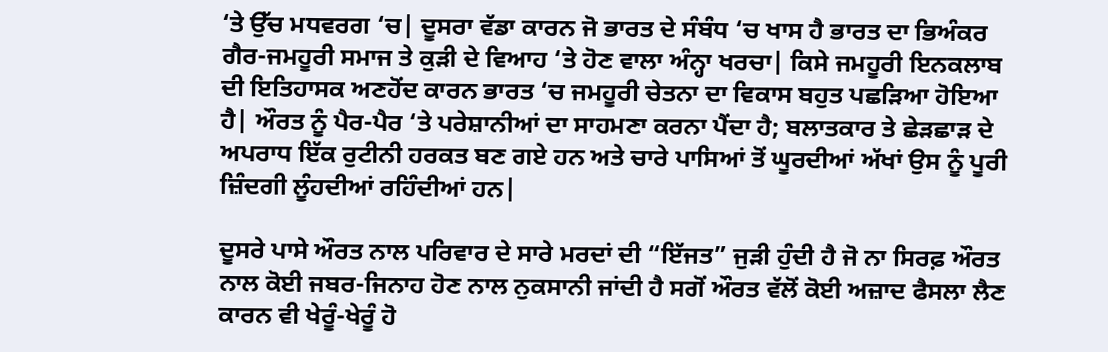‘ਤੇ ਉੱਚ ਮਧਵਰਗ ‘ਚ| ਦੂਸਰਾ ਵੱਡਾ ਕਾਰਨ ਜੋ ਭਾਰਤ ਦੇ ਸੰਬੰਧ ‘ਚ ਖਾਸ ਹੈ ਭਾਰਤ ਦਾ ਭਿਅੰਕਰ ਗੈਰ-ਜਮਹੂਰੀ ਸਮਾਜ ਤੇ ਕੁੜੀ ਦੇ ਵਿਆਹ ‘ਤੇ ਹੋਣ ਵਾਲਾ ਅੰਨ੍ਹਾ ਖਰਚਾ| ਕਿਸੇ ਜਮਹੂਰੀ ਇਨਕਲਾਬ ਦੀ ਇਤਿਹਾਸਕ ਅਣਹੋਂਦ ਕਾਰਨ ਭਾਰਤ ‘ਚ ਜਮਹੂਰੀ ਚੇਤਨਾ ਦਾ ਵਿਕਾਸ ਬਹੁਤ ਪਛੜਿਆ ਹੋਇਆ ਹੈ| ਔਰਤ ਨੂੰ ਪੈਰ-ਪੈਰ ‘ਤੇ ਪਰੇਸ਼ਾਨੀਆਂ ਦਾ ਸਾਹਮਣਾ ਕਰਨਾ ਪੈਂਦਾ ਹੈ; ਬਲਾਤਕਾਰ ਤੇ ਛੇੜਛਾੜ ਦੇ ਅਪਰਾਧ ਇੱਕ ਰੁਟੀਨੀ ਹਰਕਤ ਬਣ ਗਏ ਹਨ ਅਤੇ ਚਾਰੇ ਪਾਸਿਆਂ ਤੋਂ ਘੂਰਦੀਆਂ ਅੱਖਾਂ ਉਸ ਨੂੰ ਪੂਰੀ ਜ਼ਿੰਦਗੀ ਲੂੰਹਦੀਆਂ ਰਹਿੰਦੀਆਂ ਹਨ|

ਦੂਸਰੇ ਪਾਸੇ ਔਰਤ ਨਾਲ ਪਰਿਵਾਰ ਦੇ ਸਾਰੇ ਮਰਦਾਂ ਦੀ “ਇੱਜਤ” ਜੁੜੀ ਹੁੰਦੀ ਹੈ ਜੋ ਨਾ ਸਿਰਫ਼ ਔਰਤ ਨਾਲ ਕੋਈ ਜਬਰ-ਜਿਨਾਹ ਹੋਣ ਨਾਲ ਨੁਕਸਾਨੀ ਜਾਂਦੀ ਹੈ ਸਗੋਂ ਔਰਤ ਵੱਲੋਂ ਕੋਈ ਅਜ਼ਾਦ ਫੈਸਲਾ ਲੈਣ ਕਾਰਨ ਵੀ ਖੇਰੂੰ-ਖੇਰੂੰ ਹੋ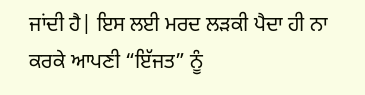ਜਾਂਦੀ ਹੈ| ਇਸ ਲਈ ਮਰਦ ਲੜਕੀ ਪੈਦਾ ਹੀ ਨਾ ਕਰਕੇ ਆਪਣੀ “ਇੱਜਤ” ਨੂੰ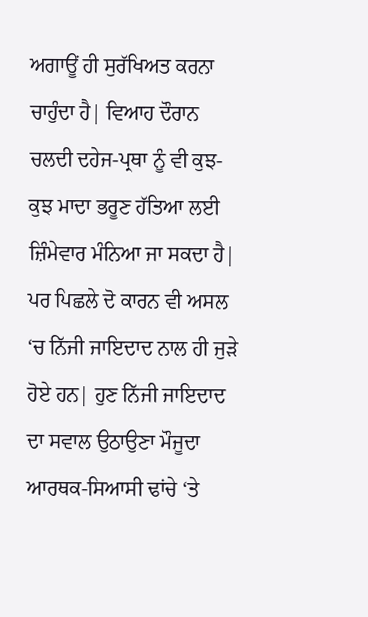ਅਗਾਊਂ ਹੀ ਸੁਰੱਖਿਅਤ ਕਰਨਾ ਚਾਹੁੰਦਾ ਹੈ| ਵਿਆਹ ਦੌਰਾਨ ਚਲਦੀ ਦਹੇਜ-ਪ੍ਰਥਾ ਨੂੰ ਵੀ ਕੁਝ-ਕੁਝ ਮਾਦਾ ਭਰੂਣ ਹੱਤਿਆ ਲਈ ਜ਼ਿੰਮੇਵਾਰ ਮੰਨਿਆ ਜਾ ਸਕਦਾ ਹੈ| ਪਰ ਪਿਛਲੇ ਦੋ ਕਾਰਨ ਵੀ ਅਸਲ ‘ਚ ਨਿੱਜੀ ਜਾਇਦਾਦ ਨਾਲ ਹੀ ਜੁੜੇ ਹੋਏ ਹਨ| ਹੁਣ ਨਿੱਜੀ ਜਾਇਦਾਦ ਦਾ ਸਵਾਲ ਉਠਾਉਣਾ ਮੌਜੂਦਾ ਆਰਥਕ-ਸਿਆਸੀ ਢਾਂਚੇ ‘ਤੇ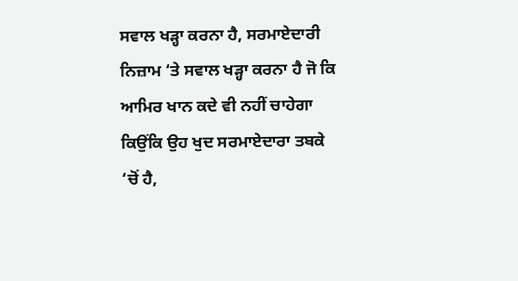ਸਵਾਲ ਖੜ੍ਹਾ ਕਰਨਾ ਹੈ, ਸਰਮਾਏਦਾਰੀ ਨਿਜ਼ਾਮ ‘ਤੇ ਸਵਾਲ ਖੜ੍ਹਾ ਕਰਨਾ ਹੈ ਜੋ ਕਿ ਆਮਿਰ ਖਾਨ ਕਦੇ ਵੀ ਨਹੀਂ ਚਾਹੇਗਾ ਕਿਉਂਕਿ ਉਹ ਖੁਦ ਸਰਮਾਏਦਾਰਾ ਤਬਕੇ ‘ਚੋਂ ਹੈ,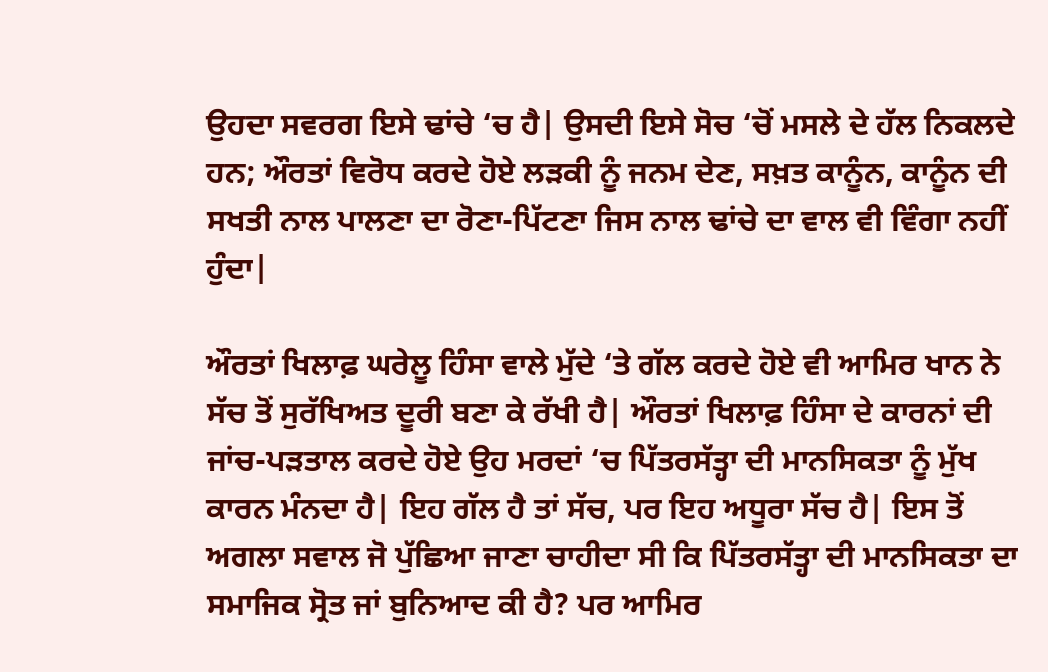ਉਹਦਾ ਸਵਰਗ ਇਸੇ ਢਾਂਚੇ ‘ਚ ਹੈ| ਉਸਦੀ ਇਸੇ ਸੋਚ ‘ਚੋਂ ਮਸਲੇ ਦੇ ਹੱਲ ਨਿਕਲਦੇ ਹਨ; ਔਰਤਾਂ ਵਿਰੋਧ ਕਰਦੇ ਹੋਏ ਲੜਕੀ ਨੂੰ ਜਨਮ ਦੇਣ, ਸਖ਼ਤ ਕਾਨੂੰਨ, ਕਾਨੂੰਨ ਦੀ ਸਖਤੀ ਨਾਲ ਪਾਲਣਾ ਦਾ ਰੋਣਾ-ਪਿੱਟਣਾ ਜਿਸ ਨਾਲ ਢਾਂਚੇ ਦਾ ਵਾਲ ਵੀ ਵਿੰਗਾ ਨਹੀਂ ਹੁੰਦਾ|

ਔਰਤਾਂ ਖਿਲਾਫ਼ ਘਰੇਲੂ ਹਿੰਸਾ ਵਾਲੇ ਮੁੱਦੇ ‘ਤੇ ਗੱਲ ਕਰਦੇ ਹੋਏ ਵੀ ਆਮਿਰ ਖਾਨ ਨੇ ਸੱਚ ਤੋਂ ਸੁਰੱਖਿਅਤ ਦੂਰੀ ਬਣਾ ਕੇ ਰੱਖੀ ਹੈ| ਔਰਤਾਂ ਖਿਲਾਫ਼ ਹਿੰਸਾ ਦੇ ਕਾਰਨਾਂ ਦੀ ਜਾਂਚ-ਪੜਤਾਲ ਕਰਦੇ ਹੋਏ ਉਹ ਮਰਦਾਂ ‘ਚ ਪਿੱਤਰਸੱਤ੍ਹਾ ਦੀ ਮਾਨਸਿਕਤਾ ਨੂੰ ਮੁੱਖ ਕਾਰਨ ਮੰਨਦਾ ਹੈ| ਇਹ ਗੱਲ ਹੈ ਤਾਂ ਸੱਚ, ਪਰ ਇਹ ਅਧੂਰਾ ਸੱਚ ਹੈ| ਇਸ ਤੋਂ ਅਗਲਾ ਸਵਾਲ ਜੋ ਪੁੱਛਿਆ ਜਾਣਾ ਚਾਹੀਦਾ ਸੀ ਕਿ ਪਿੱਤਰਸੱਤ੍ਹਾ ਦੀ ਮਾਨਸਿਕਤਾ ਦਾ ਸਮਾਜਿਕ ਸ੍ਰੋਤ ਜਾਂ ਬੁਨਿਆਦ ਕੀ ਹੈ? ਪਰ ਆਮਿਰ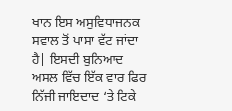ਖਾਨ ਇਸ ਅਸੁਵਿਧਾਜਨਕ ਸਵਾਲ ਤੋਂ ਪਾਸਾ ਵੱਟ ਜਾਂਦਾ ਹੈ| ਇਸਦੀ ਬੁਨਿਆਦ ਅਸਲ ਵਿੱਚ ਇੱਕ ਵਾਰ ਫਿਰ ਨਿੱਜੀ ਜਾਇਦਾਦ ‘ਤੇ ਟਿਕੇ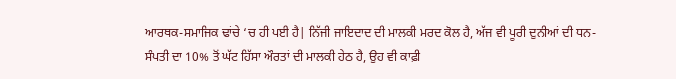ਆਰਥਕ-ਸਮਾਜਿਕ ਢਾਂਚੇ ‘ਚ ਹੀ ਪਈ ਹੈ| ਨਿੱਜੀ ਜਾਇਦਾਦ ਦੀ ਮਾਲਕੀ ਮਰਦ ਕੋਲ ਹੈ, ਅੱਜ ਵੀ ਪੂਰੀ ਦੁਨੀਆਂ ਦੀ ਧਨ-ਸੰਪਤੀ ਦਾ 10% ਤੋਂ ਘੱਟ ਹਿੱਸਾ ਔਰਤਾਂ ਦੀ ਮਾਲਕੀ ਹੇਠ ਹੈ, ਉਹ ਵੀ ਕਾਫ਼ੀ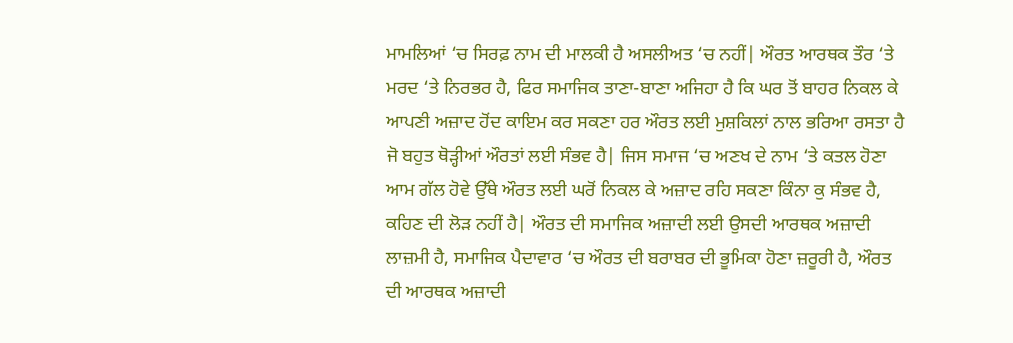ਮਾਮਲਿਆਂ ‘ਚ ਸਿਰਫ਼ ਨਾਮ ਦੀ ਮਾਲਕੀ ਹੈ ਅਸਲੀਅਤ ‘ਚ ਨਹੀਂ| ਔਰਤ ਆਰਥਕ ਤੌਰ ‘ਤੇ ਮਰਦ ‘ਤੇ ਨਿਰਭਰ ਹੈ, ਫਿਰ ਸਮਾਜਿਕ ਤਾਣਾ-ਬਾਣਾ ਅਜਿਹਾ ਹੈ ਕਿ ਘਰ ਤੋਂ ਬਾਹਰ ਨਿਕਲ ਕੇ ਆਪਣੀ ਅਜ਼ਾਦ ਹੋਂਦ ਕਾਇਮ ਕਰ ਸਕਣਾ ਹਰ ਔਰਤ ਲਈ ਮੁਸ਼ਕਿਲਾਂ ਨਾਲ ਭਰਿਆ ਰਸਤਾ ਹੈ ਜੋ ਬਹੁਤ ਥੋੜ੍ਹੀਆਂ ਔਰਤਾਂ ਲਈ ਸੰਭਵ ਹੈ| ਜਿਸ ਸਮਾਜ ‘ਚ ਅਣਖ ਦੇ ਨਾਮ ‘ਤੇ ਕਤਲ ਹੋਣਾ ਆਮ ਗੱਲ ਹੋਵੇ ਉੱਥੇ ਔਰਤ ਲਈ ਘਰੋਂ ਨਿਕਲ ਕੇ ਅਜ਼ਾਦ ਰਹਿ ਸਕਣਾ ਕਿੰਨਾ ਕੁ ਸੰਭਵ ਹੈ, ਕਹਿਣ ਦੀ ਲੋੜ ਨਹੀਂ ਹੈ| ਔਰਤ ਦੀ ਸਮਾਜਿਕ ਅਜ਼ਾਦੀ ਲਈ ਉਸਦੀ ਆਰਥਕ ਅਜ਼ਾਦੀ ਲਾਜ਼ਮੀ ਹੈ, ਸਮਾਜਿਕ ਪੈਦਾਵਾਰ ‘ਚ ਔਰਤ ਦੀ ਬਰਾਬਰ ਦੀ ਭੂਮਿਕਾ ਹੋਣਾ ਜ਼ਰੂਰੀ ਹੈ, ਔਰਤ ਦੀ ਆਰਥਕ ਅਜ਼ਾਦੀ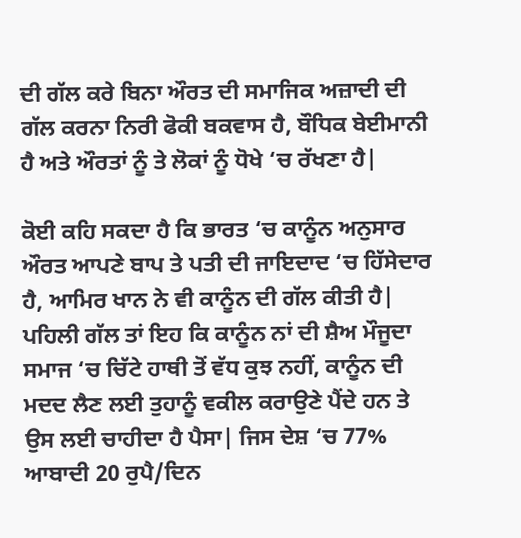ਦੀ ਗੱਲ ਕਰੇ ਬਿਨਾ ਔਰਤ ਦੀ ਸਮਾਜਿਕ ਅਜ਼ਾਦੀ ਦੀ ਗੱਲ ਕਰਨਾ ਨਿਰੀ ਫੋਕੀ ਬਕਵਾਸ ਹੈ, ਬੌਧਿਕ ਬੇਈਮਾਨੀ ਹੈ ਅਤੇ ਔਰਤਾਂ ਨੂੰ ਤੇ ਲੋਕਾਂ ਨੂੰ ਧੋਖੇ ‘ਚ ਰੱਖਣਾ ਹੈ|

ਕੋਈ ਕਹਿ ਸਕਦਾ ਹੈ ਕਿ ਭਾਰਤ ‘ਚ ਕਾਨੂੰਨ ਅਨੁਸਾਰ ਔਰਤ ਆਪਣੇ ਬਾਪ ਤੇ ਪਤੀ ਦੀ ਜਾਇਦਾਦ ‘ਚ ਹਿੱਸੇਦਾਰ ਹੈ, ਆਮਿਰ ਖਾਨ ਨੇ ਵੀ ਕਾਨੂੰਨ ਦੀ ਗੱਲ ਕੀਤੀ ਹੈ| ਪਹਿਲੀ ਗੱਲ ਤਾਂ ਇਹ ਕਿ ਕਾਨੂੰਨ ਨਾਂ ਦੀ ਸ਼ੈਅ ਮੌਜੂਦਾ ਸਮਾਜ ‘ਚ ਚਿੱਟੇ ਹਾਥੀ ਤੋਂ ਵੱਧ ਕੁਝ ਨਹੀਂ, ਕਾਨੂੰਨ ਦੀ ਮਦਦ ਲੈਣ ਲਈ ਤੁਹਾਨੂੰ ਵਕੀਲ ਕਰਾਉਣੇ ਪੈਂਦੇ ਹਨ ਤੇ ਉਸ ਲਈ ਚਾਹੀਦਾ ਹੈ ਪੈਸਾ| ਜਿਸ ਦੇਸ਼ ‘ਚ 77% ਆਬਾਦੀ 20 ਰੁਪੈ/ਦਿਨ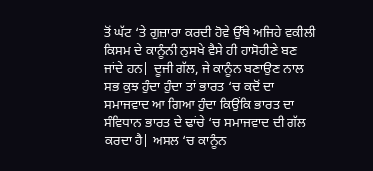ਤੋਂ ਘੱਟ ‘ਤੇ ਗੁਜ਼ਾਰਾ ਕਰਦੀ ਹੋਵੇ ਉੱਥੇ ਅਜਿਹੇ ਵਕੀਲੀ ਕਿਸਮ ਦੇ ਕਾਨੂੰਨੀ ਨੁਸਖੇ ਵੈਸੇ ਹੀ ਹਾਸੋਹੀਣੇ ਬਣ ਜਾਂਦੇ ਹਨ| ਦੂਜੀ ਗੱਲ, ਜੇ ਕਾਨੂੰਨ ਬਣਾਉਣ ਨਾਲ ਸਭ ਕੁਝ ਹੁੰਦਾ ਹੁੰਦਾ ਤਾਂ ਭਾਰਤ ‘ਚ ਕਦੋਂ ਦਾ ਸਮਾਜਵਾਦ ਆ ਗਿਆ ਹੁੰਦਾ ਕਿਉਂਕਿ ਭਾਰਤ ਦਾ ਸੰਵਿਧਾਨ ਭਾਰਤ ਦੇ ਢਾਂਚੇ ‘ਚ ਸਮਾਜਵਾਦ ਦੀ ਗੱਲ ਕਰਦਾ ਹੈ| ਅਸਲ ‘ਚ ਕਾਨੂੰਨ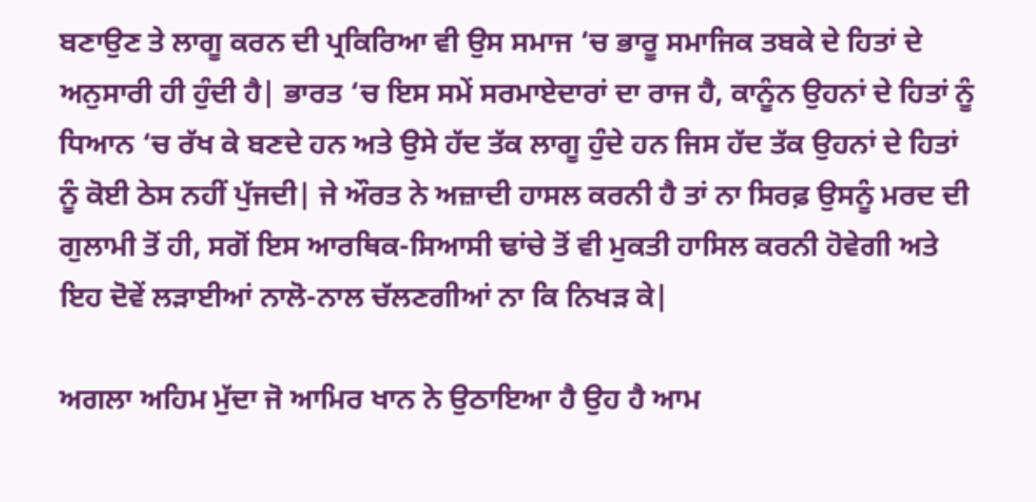ਬਣਾਉਣ ਤੇ ਲਾਗੂ ਕਰਨ ਦੀ ਪ੍ਰਕਿਰਿਆ ਵੀ ਉਸ ਸਮਾਜ ‘ਚ ਭਾਰੂ ਸਮਾਜਿਕ ਤਬਕੇ ਦੇ ਹਿਤਾਂ ਦੇ ਅਨੁਸਾਰੀ ਹੀ ਹੁੰਦੀ ਹੈ| ਭਾਰਤ ‘ਚ ਇਸ ਸਮੇਂ ਸਰਮਾਏਦਾਰਾਂ ਦਾ ਰਾਜ ਹੈ, ਕਾਨੂੰਨ ਉਹਨਾਂ ਦੇ ਹਿਤਾਂ ਨੂੰ ਧਿਆਨ ‘ਚ ਰੱਖ ਕੇ ਬਣਦੇ ਹਨ ਅਤੇ ਉਸੇ ਹੱਦ ਤੱਕ ਲਾਗੂ ਹੁੰਦੇ ਹਨ ਜਿਸ ਹੱਦ ਤੱਕ ਉਹਨਾਂ ਦੇ ਹਿਤਾਂ ਨੂੰ ਕੋਈ ਠੇਸ ਨਹੀਂ ਪੁੱਜਦੀ| ਜੇ ਔਰਤ ਨੇ ਅਜ਼ਾਦੀ ਹਾਸਲ ਕਰਨੀ ਹੈ ਤਾਂ ਨਾ ਸਿਰਫ਼ ਉਸਨੂੰ ਮਰਦ ਦੀ ਗੁਲਾਮੀ ਤੋਂ ਹੀ, ਸਗੋਂ ਇਸ ਆਰਥਿਕ-ਸਿਆਸੀ ਢਾਂਚੇ ਤੋਂ ਵੀ ਮੁਕਤੀ ਹਾਸਿਲ ਕਰਨੀ ਹੋਵੇਗੀ ਅਤੇ ਇਹ ਦੋਵੇਂ ਲੜਾਈਆਂ ਨਾਲੋ-ਨਾਲ ਚੱਲਣਗੀਆਂ ਨਾ ਕਿ ਨਿਖੜ ਕੇ|

ਅਗਲਾ ਅਹਿਮ ਮੁੱਦਾ ਜੋ ਆਮਿਰ ਖਾਨ ਨੇ ਉਠਾਇਆ ਹੈ ਉਹ ਹੈ ਆਮ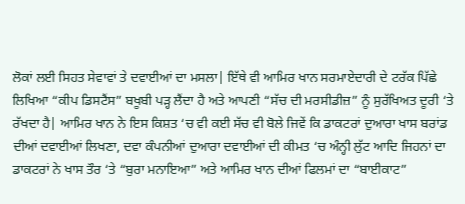ਲੋਕਾਂ ਲਈ ਸਿਹਤ ਸੇਵਾਵਾਂ ਤੇ ਦਵਾਈਆਂ ਦਾ ਮਸਲਾ| ਇੱਥੇ ਵੀ ਆਮਿਰ ਖਾਨ ਸਰਮਾਏਦਾਰੀ ਦੇ ਟਰੱਕ ਪਿੱਛੇ ਲਿਖਿਆ “ਕੀਪ ਡਿਸਟੈਂਸ” ਬਖੂਬੀ ਪੜ੍ਹ ਲੈਂਦਾ ਹੈ ਅਤੇ ਆਪਣੀ “ਸੱਚ ਦੀ ਮਰਸੀਡੀਜ਼” ਨੂੰ ਸੁਰੱਖਿਅਤ ਦੂਰੀ ‘ਤੇ ਰੱਖਦਾ ਹੈ| ਆਮਿਰ ਖਾਨ ਨੇ ਇਸ ਕਿਸ਼ਤ ‘ਚ ਵੀ ਕਈ ਸੱਚ ਵੀ ਬੋਲੇ ਜਿਵੇਂ ਕਿ ਡਾਕਟਰਾਂ ਦੁਆਰਾ ਖਾਸ ਬਰਾਂਡ ਦੀਆਂ ਦਵਾਈਆਂ ਲਿਖਣਾ, ਦਵਾ ਕੰਪਨੀਆਂ ਦੁਆਰਾ ਦਵਾਈਆਂ ਦੀ ਕੀਮਤ ‘ਚ ਅੰਨ੍ਹੀ ਲੁੱਟ ਆਦਿ ਜਿਹਨਾਂ ਦਾ ਡਾਕਟਰਾਂ ਨੇ ਖਾਸ ਤੌਰ ‘ਤੇ “ਬੁਰਾ ਮਨਾਇਆ” ਅਤੇ ਆਮਿਰ ਖਾਨ ਦੀਆਂ ਫਿਲਮਾਂ ਦਾ “ਬਾਈਕਾਟ”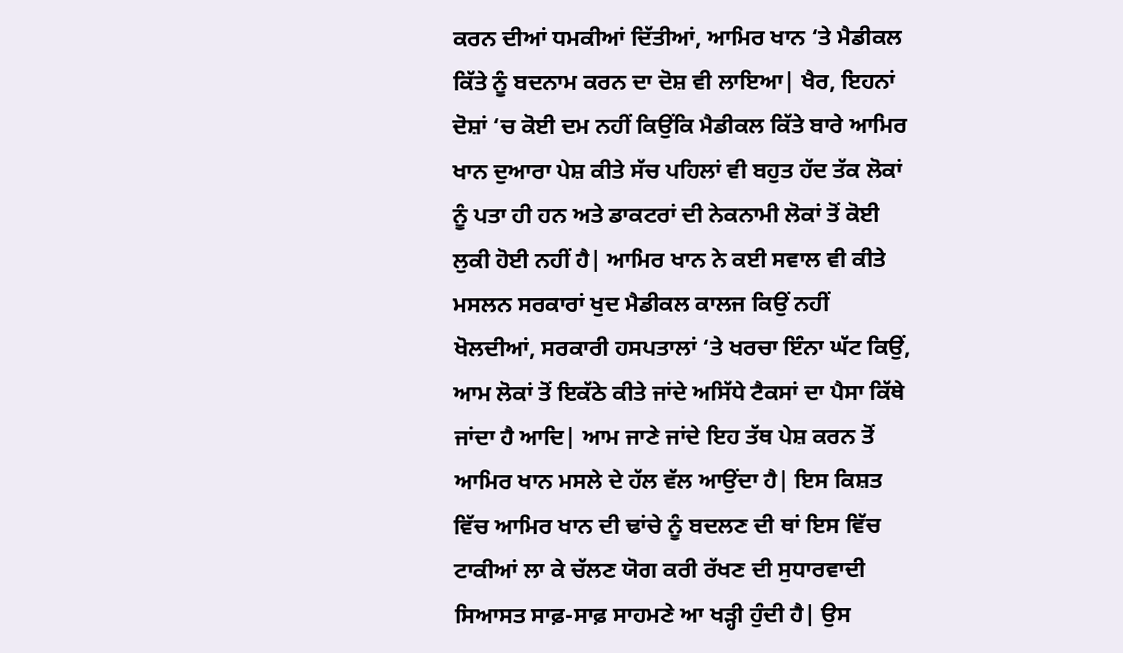ਕਰਨ ਦੀਆਂ ਧਮਕੀਆਂ ਦਿੱਤੀਆਂ, ਆਮਿਰ ਖਾਨ ‘ਤੇ ਮੈਡੀਕਲ ਕਿੱਤੇ ਨੂੰ ਬਦਨਾਮ ਕਰਨ ਦਾ ਦੋਸ਼ ਵੀ ਲਾਇਆ| ਖੈਰ, ਇਹਨਾਂ ਦੋਸ਼ਾਂ ‘ਚ ਕੋਈ ਦਮ ਨਹੀਂ ਕਿਉਂਕਿ ਮੈਡੀਕਲ ਕਿੱਤੇ ਬਾਰੇ ਆਮਿਰ ਖਾਨ ਦੁਆਰਾ ਪੇਸ਼ ਕੀਤੇ ਸੱਚ ਪਹਿਲਾਂ ਵੀ ਬਹੁਤ ਹੱਦ ਤੱਕ ਲੋਕਾਂ ਨੂੰ ਪਤਾ ਹੀ ਹਨ ਅਤੇ ਡਾਕਟਰਾਂ ਦੀ ਨੇਕਨਾਮੀ ਲੋਕਾਂ ਤੋਂ ਕੋਈ ਲੁਕੀ ਹੋਈ ਨਹੀਂ ਹੈ| ਆਮਿਰ ਖਾਨ ਨੇ ਕਈ ਸਵਾਲ ਵੀ ਕੀਤੇ ਮਸਲਨ ਸਰਕਾਰਾਂ ਖੁਦ ਮੈਡੀਕਲ ਕਾਲਜ ਕਿਉਂ ਨਹੀਂ ਖੋਲਦੀਆਂ, ਸਰਕਾਰੀ ਹਸਪਤਾਲਾਂ ‘ਤੇ ਖਰਚਾ ਇੰਨਾ ਘੱਟ ਕਿਉਂ, ਆਮ ਲੋਕਾਂ ਤੋਂ ਇਕੱਠੇ ਕੀਤੇ ਜਾਂਦੇ ਅਸਿੱਧੇ ਟੈਕਸਾਂ ਦਾ ਪੈਸਾ ਕਿੱਥੇ ਜਾਂਦਾ ਹੈ ਆਦਿ| ਆਮ ਜਾਣੇ ਜਾਂਦੇ ਇਹ ਤੱਥ ਪੇਸ਼ ਕਰਨ ਤੋਂ ਆਮਿਰ ਖਾਨ ਮਸਲੇ ਦੇ ਹੱਲ ਵੱਲ ਆਉਂਦਾ ਹੈ| ਇਸ ਕਿਸ਼ਤ ਵਿੱਚ ਆਮਿਰ ਖਾਨ ਦੀ ਢਾਂਚੇ ਨੂੰ ਬਦਲਣ ਦੀ ਥਾਂ ਇਸ ਵਿੱਚ ਟਾਕੀਆਂ ਲਾ ਕੇ ਚੱਲਣ ਯੋਗ ਕਰੀ ਰੱਖਣ ਦੀ ਸੁਧਾਰਵਾਦੀ ਸਿਆਸਤ ਸਾਫ਼-ਸਾਫ਼ ਸਾਹਮਣੇ ਆ ਖੜ੍ਹੀ ਹੁੰਦੀ ਹੈ| ਉਸ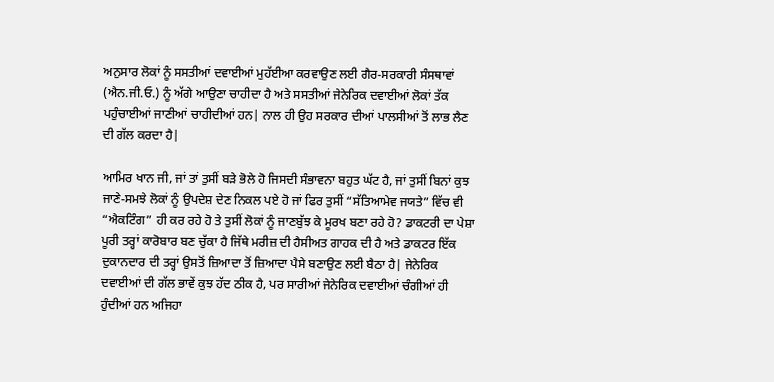ਅਨੁਸਾਰ ਲੋਕਾਂ ਨੂੰ ਸਸਤੀਆਂ ਦਵਾਈਆਂ ਮੁਹੱਈਆ ਕਰਵਾਉਣ ਲਈ ਗੈਰ-ਸਰਕਾਰੀ ਸੰਸਥਾਵਾਂ (ਐਨ.ਜੀ.ਓ.) ਨੂੰ ਅੱਗੇ ਆਉਣਾ ਚਾਹੀਦਾ ਹੈ ਅਤੇ ਸਸਤੀਆਂ ਜੇਨੇਰਿਕ ਦਵਾਈਆਂ ਲੋਕਾਂ ਤੱਕ ਪਹੁੰਚਾਈਆਂ ਜਾਣੀਆਂ ਚਾਹੀਦੀਆਂ ਹਨ| ਨਾਲ ਹੀ ਉਹ ਸਰਕਾਰ ਦੀਆਂ ਪਾਲਸੀਆਂ ਤੋਂ ਲਾਭ ਲੈਣ ਦੀ ਗੱਲ ਕਰਦਾ ਹੈ|

ਆਮਿਰ ਖਾਨ ਜੀ, ਜਾਂ ਤਾਂ ਤੁਸੀਂ ਬੜੇ ਭੋਲੇ ਹੋ ਜਿਸਦੀ ਸੰਭਾਵਨਾ ਬਹੁਤ ਘੱਟ ਹੈ, ਜਾਂ ਤੁਸੀਂ ਬਿਨਾਂ ਕੁਝ ਜਾਣੇ-ਸਮਝੇ ਲੋਕਾਂ ਨੂੰ ਉਪਦੇਸ਼ ਦੇਣ ਨਿਕਲ ਪਏ ਹੋ ਜਾਂ ਫਿਰ ਤੁਸੀਂ “ਸੱਤਿਆਮੇਵ ਜਯਤੇ” ਵਿੱਚ ਵੀ “ਐਕਟਿੰਗ” ਹੀ ਕਰ ਰਹੇ ਹੋ ਤੇ ਤੁਸੀਂ ਲੋਕਾਂ ਨੂੰ ਜਾਣਬੁੱਝ ਕੇ ਮੂਰਖ ਬਣਾ ਰਹੇ ਹੋ? ਡਾਕਟਰੀ ਦਾ ਪੇਸ਼ਾ ਪੂਰੀ ਤਰ੍ਹਾਂ ਕਾਰੋਬਾਰ ਬਣ ਚੁੱਕਾ ਹੈ ਜਿੱਥੇ ਮਰੀਜ਼ ਦੀ ਹੈਸੀਅਤ ਗਾਹਕ ਦੀ ਹੈ ਅਤੇ ਡਾਕਟਰ ਇੱਕ ਦੁਕਾਨਦਾਰ ਦੀ ਤਰ੍ਹਾਂ ਉਸਤੋਂ ਜ਼ਿਆਦਾ ਤੋਂ ਜ਼ਿਆਦਾ ਪੈਸੇ ਬਣਾਉਣ ਲਈ ਬੈਠਾ ਹੈ| ਜੇਨੇਰਿਕ ਦਵਾਈਆਂ ਦੀ ਗੱਲ ਭਾਵੇਂ ਕੁਝ ਹੱਦ ਠੀਕ ਹੈ, ਪਰ ਸਾਰੀਆਂ ਜੇਨੇਰਿਕ ਦਵਾਈਆਂ ਚੰਗੀਆਂ ਹੀ ਹੁੰਦੀਆਂ ਹਨ ਅਜਿਹਾ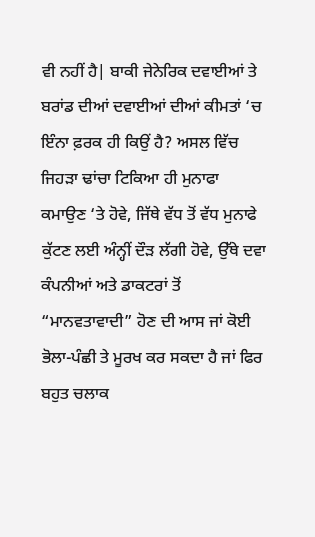ਵੀ ਨਹੀਂ ਹੈ| ਬਾਕੀ ਜੇਨੇਰਿਕ ਦਵਾਈਆਂ ਤੇ ਬਰਾਂਡ ਦੀਆਂ ਦਵਾਈਆਂ ਦੀਆਂ ਕੀਮਤਾਂ ‘ਚ ਇੰਨਾ ਫ਼ਰਕ ਹੀ ਕਿਉਂ ਹੈ? ਅਸਲ ਵਿੱਚ ਜਿਹੜਾ ਢਾਂਚਾ ਟਿਕਿਆ ਹੀ ਮੁਨਾਫਾ ਕਮਾਉਣ ‘ਤੇ ਹੋਵੇ, ਜਿੱਥੇ ਵੱਧ ਤੋਂ ਵੱਧ ਮੁਨਾਫੇ ਕੁੱਟਣ ਲਈ ਅੰਨ੍ਹੀਂ ਦੌੜ ਲੱਗੀ ਹੋਵੇ, ਉੱਥੇ ਦਵਾ ਕੰਪਨੀਆਂ ਅਤੇ ਡਾਕਟਰਾਂ ਤੋਂ “ਮਾਨਵਤਾਵਾਦੀ” ਹੋਣ ਦੀ ਆਸ ਜਾਂ ਕੋਈ ਭੋਲਾ-ਪੰਛੀ ਤੇ ਮੂਰਖ ਕਰ ਸਕਦਾ ਹੈ ਜਾਂ ਫਿਰ ਬਹੁਤ ਚਲਾਕ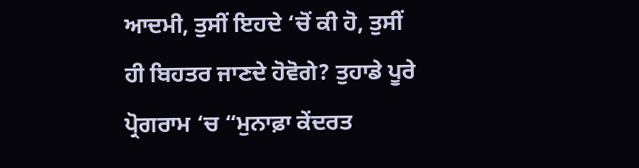ਆਦਮੀ, ਤੁਸੀਂ ਇਹਦੇ ‘ਚੋਂ ਕੀ ਹੋ, ਤੁਸੀਂ ਹੀ ਬਿਹਤਰ ਜਾਣਦੇ ਹੋਵੋਗੇ? ਤੁਹਾਡੇ ਪੂਰੇ ਪ੍ਰੋਗਰਾਮ ‘ਚ “ਮੁਨਾਫ਼ਾ ਕੇਂਦਰਤ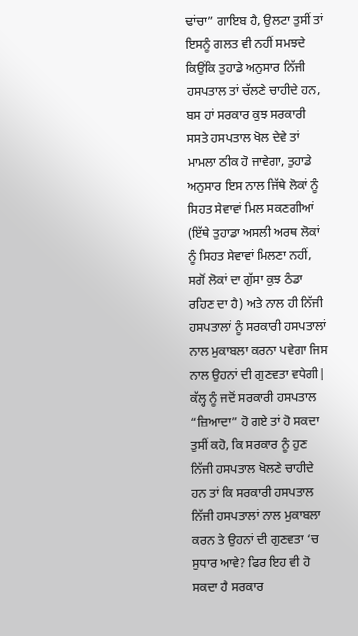ਢਾਂਚਾ” ਗਾਇਬ ਹੈ, ਉਲਟਾ ਤੁਸੀਂ ਤਾਂ ਇਸਨੂੰ ਗਲਤ ਵੀ ਨਹੀਂ ਸਮਝਦੇ ਕਿਉਂਕਿ ਤੁਹਾਡੇ ਅਨੁਸਾਰ ਨਿੱਜੀ ਹਸਪਤਾਲ ਤਾਂ ਚੱਲਣੇ ਚਾਹੀਦੇ ਹਨ, ਬਸ ਹਾਂ ਸਰਕਾਰ ਕੁਝ ਸਰਕਾਰੀ ਸਸਤੇ ਹਸਪਤਾਲ ਖੋਲ ਦੇਵੇ ਤਾਂ ਮਾਮਲਾ ਠੀਕ ਹੋ ਜਾਵੇਗਾ, ਤੁਹਾਡੇ ਅਨੁਸਾਰ ਇਸ ਨਾਲ ਜਿੱਥੇ ਲੋਕਾਂ ਨੂੰ ਸਿਹਤ ਸੇਵਾਵਾਂ ਮਿਲ ਸਕਣਗੀਆਂ (ਇੱਥੇ ਤੁਹਾਡਾ ਅਸਲੀ ਅਰਥ ਲੋਕਾਂ ਨੂੰ ਸਿਹਤ ਸੇਵਾਵਾਂ ਮਿਲਣਾ ਨਹੀਂ, ਸਗੋਂ ਲੋਕਾਂ ਦਾ ਗੁੱਸਾ ਕੁਝ ਠੰਡਾ ਰਹਿਣ ਦਾ ਹੈ) ਅਤੇ ਨਾਲ ਹੀ ਨਿੱਜੀ ਹਸਪਤਾਲਾਂ ਨੂੰ ਸਰਕਾਰੀ ਹਸਪਤਾਲਾਂ ਨਾਲ ਮੁਕਾਬਲਾ ਕਰਨਾ ਪਵੇਗਾ ਜਿਸ ਨਾਲ ਉਹਨਾਂ ਦੀ ਗੁਣਵਤਾ ਵਧੇਗੀ| ਕੱਲ੍ਹ ਨੂੰ ਜਦੋਂ ਸਰਕਾਰੀ ਹਸਪਤਾਲ “ਜ਼ਿਆਦਾ” ਹੋ ਗਏ ਤਾਂ ਹੋ ਸਕਦਾ ਤੁਸੀਂ ਕਹੋ, ਕਿ ਸਰਕਾਰ ਨੂੰ ਹੁਣ ਨਿੱਜੀ ਹਸਪਤਾਲ ਖੋਲਣੇ ਚਾਹੀਦੇ ਹਨ ਤਾਂ ਕਿ ਸਰਕਾਰੀ ਹਸਪਤਾਲ ਨਿੱਜੀ ਹਸਪਤਾਲਾਂ ਨਾਲ ਮੁਕਾਬਲਾ ਕਰਨ ਤੇ ਉਹਨਾਂ ਦੀ ਗੁਣਵਤਾ ‘ਚ ਸੁਧਾਰ ਆਵੇ? ਫਿਰ ਇਹ ਵੀ ਹੋ ਸਕਦਾ ਹੈ ਸਰਕਾਰ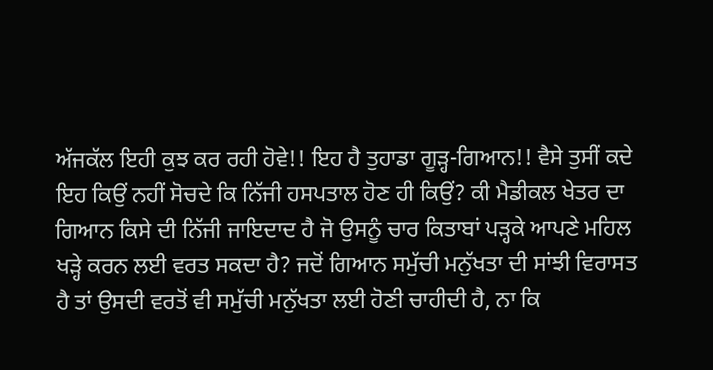ਅੱਜਕੱਲ ਇਹੀ ਕੁਝ ਕਰ ਰਹੀ ਹੋਵੇ!! ਇਹ ਹੈ ਤੁਹਾਡਾ ਗੂੜ੍ਹ-ਗਿਆਨ!! ਵੈਸੇ ਤੁਸੀਂ ਕਦੇ ਇਹ ਕਿਉਂ ਨਹੀਂ ਸੋਚਦੇ ਕਿ ਨਿੱਜੀ ਹਸਪਤਾਲ ਹੋਣ ਹੀ ਕਿਉਂ? ਕੀ ਮੈਡੀਕਲ ਖੇਤਰ ਦਾ ਗਿਆਨ ਕਿਸੇ ਦੀ ਨਿੱਜੀ ਜਾਇਦਾਦ ਹੈ ਜੋ ਉਸਨੂੰ ਚਾਰ ਕਿਤਾਬਾਂ ਪੜ੍ਹਕੇ ਆਪਣੇ ਮਹਿਲ ਖੜ੍ਹੇ ਕਰਨ ਲਈ ਵਰਤ ਸਕਦਾ ਹੈ? ਜਦੋਂ ਗਿਆਨ ਸਮੁੱਚੀ ਮਨੁੱਖਤਾ ਦੀ ਸਾਂਝੀ ਵਿਰਾਸਤ ਹੈ ਤਾਂ ਉਸਦੀ ਵਰਤੋਂ ਵੀ ਸਮੁੱਚੀ ਮਨੁੱਖਤਾ ਲਈ ਹੋਣੀ ਚਾਹੀਦੀ ਹੈ, ਨਾ ਕਿ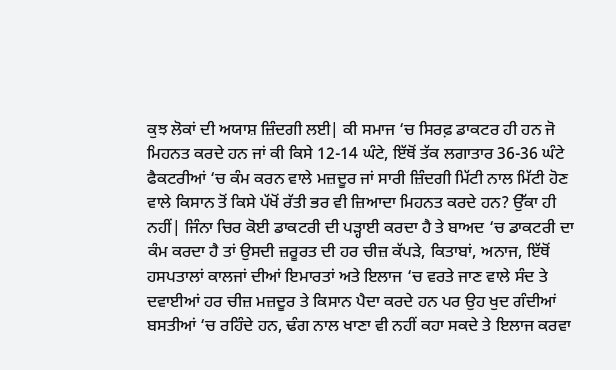ਕੁਝ ਲੋਕਾਂ ਦੀ ਅਯਾਸ਼ ਜ਼ਿੰਦਗੀ ਲਈ| ਕੀ ਸਮਾਜ ‘ਚ ਸਿਰਫ਼ ਡਾਕਟਰ ਹੀ ਹਨ ਜੋ ਮਿਹਨਤ ਕਰਦੇ ਹਨ ਜਾਂ ਕੀ ਕਿਸੇ 12-14 ਘੰਟੇ, ਇੱਥੋਂ ਤੱਕ ਲਗਾਤਾਰ 36-36 ਘੰਟੇ ਫੈਕਟਰੀਆਂ ‘ਚ ਕੰਮ ਕਰਨ ਵਾਲੇ ਮਜ਼ਦੂਰ ਜਾਂ ਸਾਰੀ ਜ਼ਿੰਦਗੀ ਮਿੱਟੀ ਨਾਲ ਮਿੱਟੀ ਹੋਣ ਵਾਲੇ ਕਿਸਾਨ ਤੋਂ ਕਿਸੇ ਪੱਖੋਂ ਰੱਤੀ ਭਰ ਵੀ ਜ਼ਿਆਦਾ ਮਿਹਨਤ ਕਰਦੇ ਹਨ? ਉੱਕਾ ਹੀ ਨਹੀਂ| ਜਿੰਨਾ ਚਿਰ ਕੋਈ ਡਾਕਟਰੀ ਦੀ ਪੜ੍ਹਾਈ ਕਰਦਾ ਹੈ ਤੇ ਬਾਅਦ ‘ਚ ਡਾਕਟਰੀ ਦਾ ਕੰਮ ਕਰਦਾ ਹੈ ਤਾਂ ਉਸਦੀ ਜ਼ਰੂਰਤ ਦੀ ਹਰ ਚੀਜ਼ ਕੱਪੜੇ, ਕਿਤਾਬਾਂ, ਅਨਾਜ, ਇੱਥੋਂ ਹਸਪਤਾਲਾਂ ਕਾਲਜਾਂ ਦੀਆਂ ਇਮਾਰਤਾਂ ਅਤੇ ਇਲਾਜ ‘ਚ ਵਰਤੇ ਜਾਣ ਵਾਲੇ ਸੰਦ ਤੇ ਦਵਾਈਆਂ ਹਰ ਚੀਜ਼ ਮਜ਼ਦੂਰ ਤੇ ਕਿਸਾਨ ਪੈਦਾ ਕਰਦੇ ਹਨ ਪਰ ਉਹ ਖੁਦ ਗੰਦੀਆਂ ਬਸਤੀਆਂ ‘ਚ ਰਹਿੰਦੇ ਹਨ, ਢੰਗ ਨਾਲ ਖਾਣਾ ਵੀ ਨਹੀਂ ਕਹਾ ਸਕਦੇ ਤੇ ਇਲਾਜ ਕਰਵਾ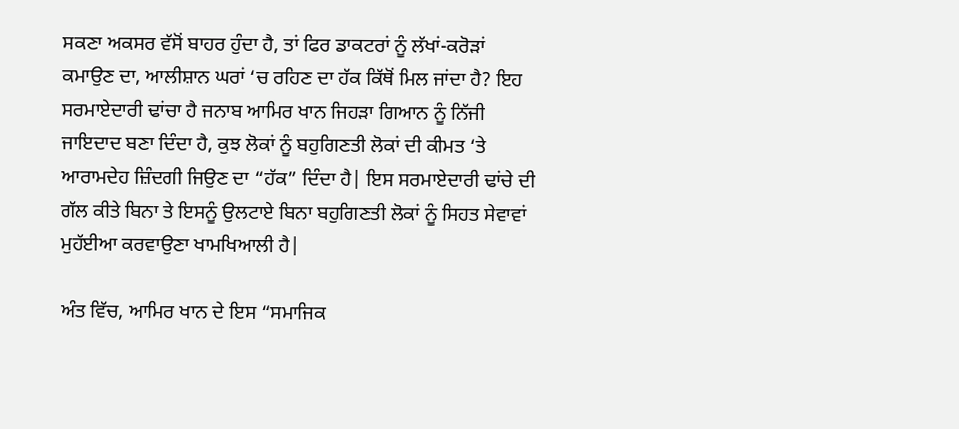ਸਕਣਾ ਅਕਸਰ ਵੱਸੋਂ ਬਾਹਰ ਹੁੰਦਾ ਹੈ, ਤਾਂ ਫਿਰ ਡਾਕਟਰਾਂ ਨੂੰ ਲੱਖਾਂ-ਕਰੋੜਾਂ ਕਮਾਉਣ ਦਾ, ਆਲੀਸ਼ਾਨ ਘਰਾਂ ‘ਚ ਰਹਿਣ ਦਾ ਹੱਕ ਕਿੱਥੋਂ ਮਿਲ ਜਾਂਦਾ ਹੈ? ਇਹ ਸਰਮਾਏਦਾਰੀ ਢਾਂਚਾ ਹੈ ਜਨਾਬ ਆਮਿਰ ਖਾਨ ਜਿਹੜਾ ਗਿਆਨ ਨੂੰ ਨਿੱਜੀ ਜਾਇਦਾਦ ਬਣਾ ਦਿੰਦਾ ਹੈ, ਕੁਝ ਲੋਕਾਂ ਨੂੰ ਬਹੁਗਿਣਤੀ ਲੋਕਾਂ ਦੀ ਕੀਮਤ ‘ਤੇ ਆਰਾਮਦੇਹ ਜ਼ਿੰਦਗੀ ਜਿਉਣ ਦਾ “ਹੱਕ” ਦਿੰਦਾ ਹੈ| ਇਸ ਸਰਮਾਏਦਾਰੀ ਢਾਂਚੇ ਦੀ ਗੱਲ ਕੀਤੇ ਬਿਨਾ ਤੇ ਇਸਨੂੰ ਉਲਟਾਏ ਬਿਨਾ ਬਹੁਗਿਣਤੀ ਲੋਕਾਂ ਨੂੰ ਸਿਹਤ ਸੇਵਾਵਾਂ ਮੁਹੱਈਆ ਕਰਵਾਉਣਾ ਖਾਮਖਿਆਲੀ ਹੈ|

ਅੰਤ ਵਿੱਚ, ਆਮਿਰ ਖਾਨ ਦੇ ਇਸ “ਸਮਾਜਿਕ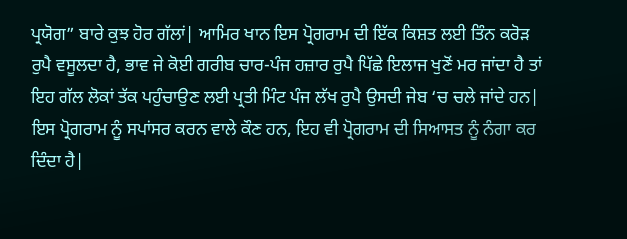ਪ੍ਰਯੋਗ” ਬਾਰੇ ਕੁਝ ਹੋਰ ਗੱਲਾਂ| ਆਮਿਰ ਖਾਨ ਇਸ ਪ੍ਰੋਗਰਾਮ ਦੀ ਇੱਕ ਕਿਸ਼ਤ ਲਈ ਤਿੰਨ ਕਰੋੜ ਰੁਪੈ ਵਸੂਲਦਾ ਹੈ, ਭਾਵ ਜੇ ਕੋਈ ਗਰੀਬ ਚਾਰ-ਪੰਜ ਹਜ਼ਾਰ ਰੁਪੈ ਪਿੱਛੇ ਇਲਾਜ ਖੁਣੋਂ ਮਰ ਜਾਂਦਾ ਹੈ ਤਾਂ ਇਹ ਗੱਲ ਲੋਕਾਂ ਤੱਕ ਪਹੁੰਚਾਉਣ ਲਈ ਪ੍ਰਤੀ ਮਿੰਟ ਪੰਜ ਲੱਖ ਰੁਪੈ ਉਸਦੀ ਜੇਬ ‘ਚ ਚਲੇ ਜਾਂਦੇ ਹਨ| ਇਸ ਪ੍ਰੋਗਰਾਮ ਨੂੰ ਸਪਾਂਸਰ ਕਰਨ ਵਾਲੇ ਕੌਣ ਹਨ, ਇਹ ਵੀ ਪ੍ਰੋਗਰਾਮ ਦੀ ਸਿਆਸਤ ਨੂੰ ਨੰਗਾ ਕਰ ਦਿੰਦਾ ਹੈ|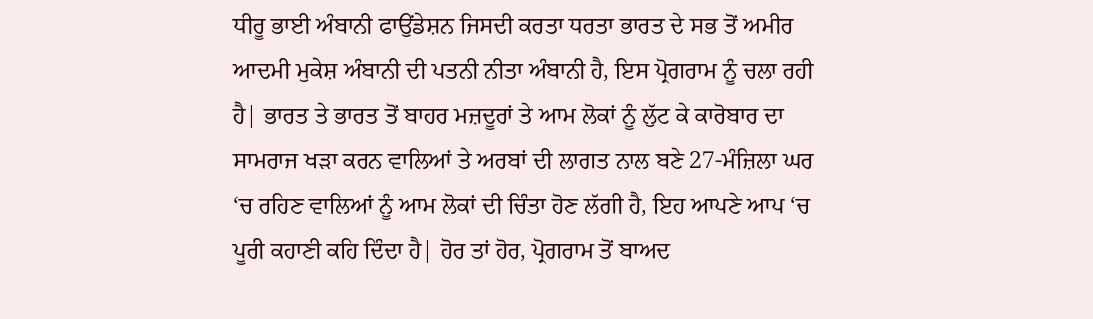ਧੀਰੂ ਭਾਈ ਅੰਬਾਨੀ ਫਾਉਂਡੇਸ਼ਨ ਜਿਸਦੀ ਕਰਤਾ ਧਰਤਾ ਭਾਰਤ ਦੇ ਸਭ ਤੋਂ ਅਮੀਰ ਆਦਮੀ ਮੁਕੇਸ਼ ਅੰਬਾਨੀ ਦੀ ਪਤਨੀ ਨੀਤਾ ਅੰਬਾਨੀ ਹੈ, ਇਸ ਪ੍ਰੋਗਰਾਮ ਨੂੰ ਚਲਾ ਰਹੀ ਹੈ| ਭਾਰਤ ਤੇ ਭਾਰਤ ਤੋਂ ਬਾਹਰ ਮਜ਼ਦੂਰਾਂ ਤੇ ਆਮ ਲੋਕਾਂ ਨੂੰ ਲੁੱਟ ਕੇ ਕਾਰੋਬਾਰ ਦਾ ਸਾਮਰਾਜ ਖੜਾ ਕਰਨ ਵਾਲਿਆਂ ਤੇ ਅਰਬਾਂ ਦੀ ਲਾਗਤ ਨਾਲ ਬਣੇ 27-ਮੰਜ਼ਿਲਾ ਘਰ ‘ਚ ਰਹਿਣ ਵਾਲਿਆਂ ਨੂੰ ਆਮ ਲੋਕਾਂ ਦੀ ਚਿੰਤਾ ਹੋਣ ਲੱਗੀ ਹੈ, ਇਹ ਆਪਣੇ ਆਪ ‘ਚ ਪੂਰੀ ਕਹਾਣੀ ਕਹਿ ਦਿੰਦਾ ਹੈ| ਹੋਰ ਤਾਂ ਹੋਰ, ਪ੍ਰੋਗਰਾਮ ਤੋਂ ਬਾਅਦ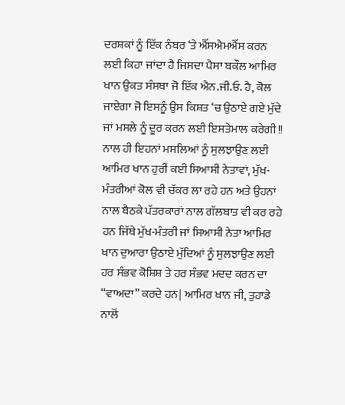ਦਰਸ਼ਕਾਂ ਨੂੰ ਇੱਕ ਨੰਬਰ ‘ਤੇ ਐੱਸਐਮਐੱਸ ਕਰਨ ਲਈ ਕਿਹਾ ਜਾਂਦਾ ਹੈ ਜਿਸਦਾ ਪੈਸਾ ਬਕੌਲ ਆਮਿਰ ਖਾਨ ਉਕਤ ਸੰਸਥਾ ਜੋ ਇੱਕ ਐਨ.ਜੀ.ਓ. ਹੈ, ਕੋਲ ਜਾਏਗਾ ਜੋ ਇਸਨੂੰ ਉਸ ਕਿਸ਼ਤ ‘ਚ ਉਠਾਏ ਗਏ ਮੁੱਦੇ ਜਾਂ ਮਸਲੇ ਨੂੰ ਦੂਰ ਕਰਨ ਲਈ ਇਸਤੇਮਾਲ ਕਰੇਗੀ!! ਨਾਲ ਹੀ ਇਹਨਾਂ ਮਸਲਿਆਂ ਨੂੰ ਸੁਲਝਾਉਣ ਲਈ ਆਮਿਰ ਖਾਨ ਹੁਰੀਂ ਕਈ ਸਿਆਸੀ ਨੇਤਾਵਾਂ, ਮੁੱਖ-ਮੰਤਰੀਆਂ ਕੋਲ ਵੀ ਚੱਕਰ ਲਾ ਰਹੇ ਹਨ ਅਤੇ ਉਹਨਾਂ ਨਾਲ ਬੈਠਕੇ ਪੱਤਰਕਾਰਾਂ ਨਾਲ ਗੱਲਬਾਤ ਵੀ ਕਰ ਰਹੇ ਹਨ ਜਿੱਥੇ ਮੁੱਖ-ਮੰਤਰੀ ਜਾਂ ਸਿਆਸੀ ਨੇਤਾ ਆਮਿਰ ਖਾਨ ਦੁਆਰਾ ਉਠਾਏ ਮੁੱਦਿਆਂ ਨੂੰ ਸੁਲਝਾਉਣ ਲਈ ਹਰ ਸੰਭਵ ਕੋਸ਼ਿਸ਼ ਤੇ ਹਰ ਸੰਭਵ ਮਦਦ ਕਰਨ ਦਾ “ਵਾਅਦਾ” ਕਰਦੇ ਹਨ| ਆਮਿਰ ਖਾਨ ਜੀ, ਤੁਹਾਡੇ ਨਾਲੋਂ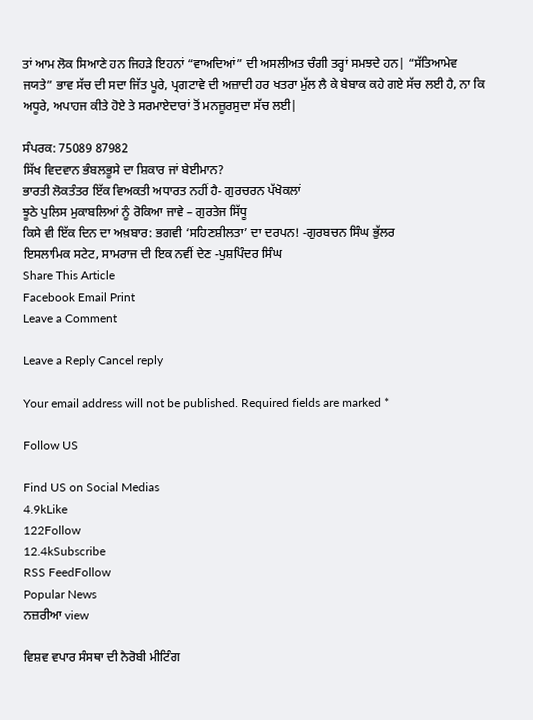ਤਾਂ ਆਮ ਲੋਕ ਸਿਆਣੇ ਹਨ ਜਿਹੜੇ ਇਹਨਾਂ “ਵਾਅਦਿਆਂ” ਦੀ ਅਸਲੀਅਤ ਚੰਗੀ ਤਰ੍ਹਾਂ ਸਮਝਦੇ ਹਨ| “ਸੱਤਿਆਮੇਵ ਜਯਤੇ” ਭਾਵ ਸੱਚ ਦੀ ਸਦਾ ਜਿੱਤ ਪੂਰੇ, ਪ੍ਰਗਟਾਵੇ ਦੀ ਅਜ਼ਾਦੀ ਹਰ ਖਤਰਾ ਮੁੱਲ ਲੈ ਕੇ ਬੇਬਾਕ ਕਹੇ ਗਏ ਸੱਚ ਲਈ ਹੈ, ਨਾ ਕਿ ਅਧੂਰੇ, ਅਪਾਹਜ ਕੀਤੇ ਹੋਏ ਤੇ ਸਰਮਾਏਦਾਰਾਂ ਤੋਂ ਮਨਜ਼ੂਰਸੁਦਾ ਸੱਚ ਲਈ|

ਸੰਪਰਕ: 75089 87982
ਸਿੱਖ ਵਿਦਵਾਨ ਭੰਬਲਭੂਸੇ ਦਾ ਸ਼ਿਕਾਰ ਜਾਂ ਬੇਈਮਾਨ?
ਭਾਰਤੀ ਲੋਕਤੰਤਰ ਇੱਕ ਵਿਅਕਤੀ ਅਧਾਰਤ ਨਹੀਂ ਹੈ- ਗੁਰਚਰਨ ਪੱਖੋਕਲਾਂ
ਝੂਠੇ ਪੁਲਿਸ ਮੁਕਾਬਲਿਆਂ ਨੂੰ ਰੋਕਿਆ ਜਾਵੇ – ਗੁਰਤੇਜ ਸਿੱਧੂ
ਕਿਸੇ ਵੀ ਇੱਕ ਦਿਨ ਦਾ ਅਖ਼ਬਾਰ: ਭਗਵੀ ‘ਸਹਿਣਸ਼ੀਲਤਾ’ ਦਾ ਦਰਪਨ! -ਗੁਰਬਚਨ ਸਿੰਘ ਭੁੱਲਰ
ਇਸਲਾਮਿਕ ਸਟੇਟ, ਸਾਮਰਾਜ ਦੀ ਇਕ ਨਵੀਂ ਦੇਣ -ਪੁਸ਼ਪਿੰਦਰ ਸਿੰਘ
Share This Article
Facebook Email Print
Leave a Comment

Leave a Reply Cancel reply

Your email address will not be published. Required fields are marked *

Follow US

Find US on Social Medias
4.9kLike
122Follow
12.4kSubscribe
RSS FeedFollow
Popular News
ਨਜ਼ਰੀਆ view

ਵਿਸ਼ਵ ਵਪਾਰ ਸੰਸਥਾ ਦੀ ਨੈਰੋਬੀ ਮੀਟਿੰਗ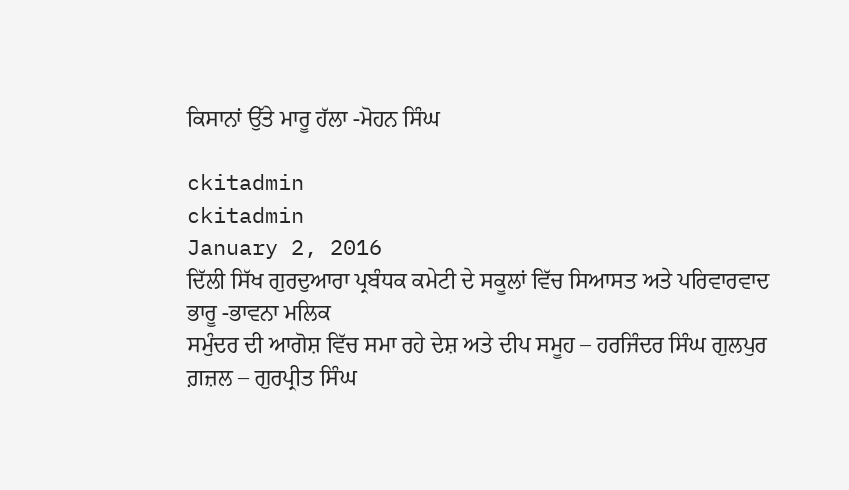ਕਿਸਾਨਾਂ ਉੱਤੇ ਮਾਰੂ ਹੱਲਾ -ਮੋਹਨ ਸਿੰਘ

ckitadmin
ckitadmin
January 2, 2016
ਦਿੱਲੀ ਸਿੱਖ ਗੁਰਦੁਆਰਾ ਪ੍ਰਬੰਧਕ ਕਮੇਟੀ ਦੇ ਸਕੂਲਾਂ ਵਿੱਚ ਸਿਆਸਤ ਅਤੇ ਪਰਿਵਾਰਵਾਦ ਭਾਰੂ -ਭਾਵਨਾ ਮਲਿਕ
ਸਮੁੰਦਰ ਦੀ ਆਗੋਸ਼ ਵਿੱਚ ਸਮਾ ਰਹੇ ਦੇਸ਼ ਅਤੇ ਦੀਪ ਸਮੂਹ – ਹਰਜਿੰਦਰ ਸਿੰਘ ਗੁਲਪੁਰ
ਗ਼ਜ਼ਲ – ਗੁਰਪ੍ਰੀਤ ਸਿੰਘ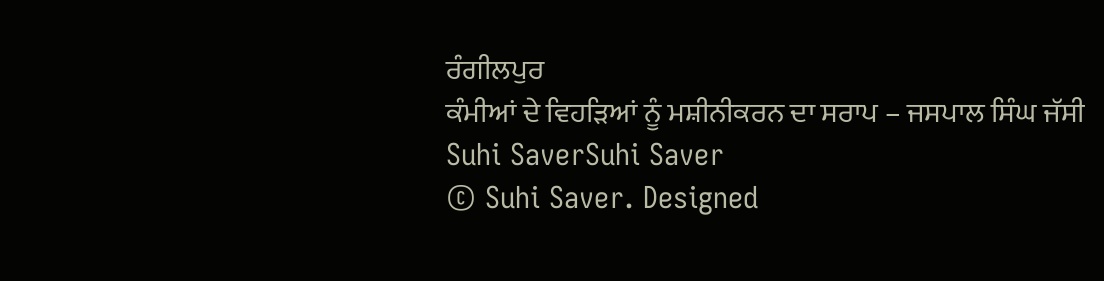ਰੰਗੀਲਪੁਰ
ਕੰਮੀਆਂ ਦੇ ਵਿਹੜਿਆਂ ਨੂੰ ਮਸ਼ੀਨੀਕਰਨ ਦਾ ਸਰਾਪ – ਜਸਪਾਲ ਸਿੰਘ ਜੱਸੀ
Suhi SaverSuhi Saver
© Suhi Saver. Designed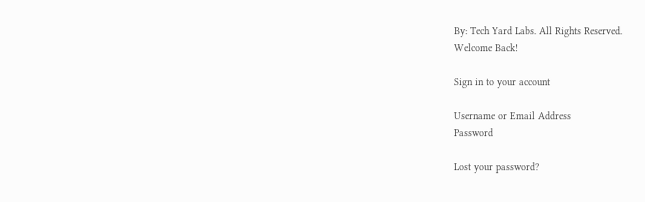By: Tech Yard Labs. All Rights Reserved.
Welcome Back!

Sign in to your account

Username or Email Address
Password

Lost your password?